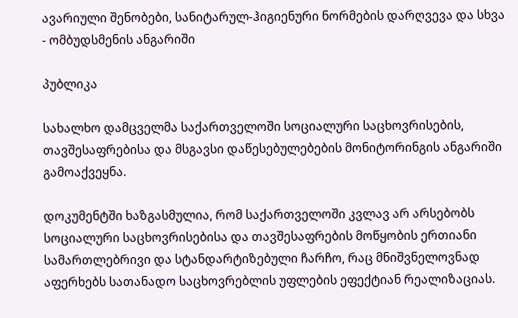ავარიული შენობები, სანიტარულ-ჰიგიენური ნორმების დარღვევა და სხვა - ომბუდსმენის ანგარიში

პუბლიკა

სახალხო დამცველმა საქართველოში სოციალური საცხოვრისების, თავშესაფრებისა და მსგავსი დაწესებულებების მონიტორინგის ანგარიში გამოაქვეყნა.

დოკუმენტში ხაზგასმულია, რომ საქართველოში კვლავ არ არსებობს სოციალური საცხოვრისებისა და თავშესაფრების მოწყობის ერთიანი სამართლებრივი და სტანდარტიზებული ჩარჩო, რაც მნიშვნელოვნად აფერხებს სათანადო საცხოვრებლის უფლების ეფექტიან რეალიზაციას.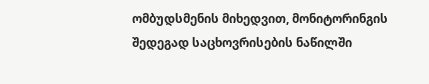ომბუდსმენის მიხედვით, მონიტორინგის შედეგად საცხოვრისების ნაწილში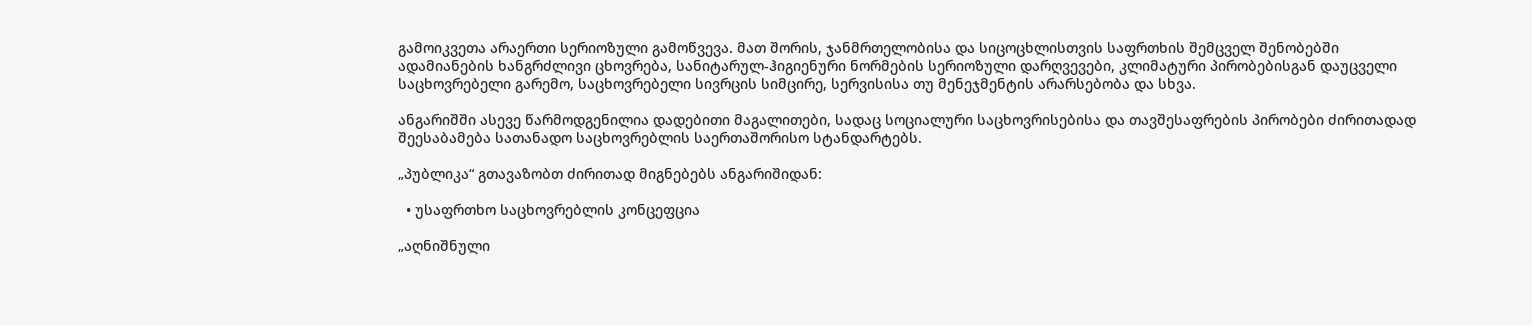გამოიკვეთა არაერთი სერიოზული გამოწვევა. მათ შორის, ჯანმრთელობისა და სიცოცხლისთვის საფრთხის შემცველ შენობებში ადამიანების ხანგრძლივი ცხოვრება, სანიტარულ-ჰიგიენური ნორმების სერიოზული დარღვევები, კლიმატური პირობებისგან დაუცველი საცხოვრებელი გარემო, საცხოვრებელი სივრცის სიმცირე, სერვისისა თუ მენეჯმენტის არარსებობა და სხვა.

ანგარიშში ასევე წარმოდგენილია დადებითი მაგალითები, სადაც სოციალური საცხოვრისებისა და თავშესაფრების პირობები ძირითადად შეესაბამება სათანადო საცხოვრებლის საერთაშორისო სტანდარტებს.

„პუბლიკა“ გთავაზობთ ძირითად მიგნებებს ანგარიშიდან:

  • უსაფრთხო საცხოვრებლის კონცეფცია

„აღნიშნული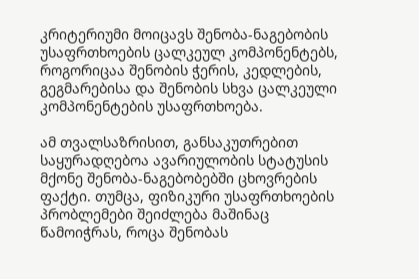კრიტერიუმი მოიცავს შენობა-ნაგებობის უსაფრთხოების ცალკეულ კომპონენტებს, როგორიცაა შენობის ჭერის, კედლების, გეგმარებისა და შენობის სხვა ცალკეული კომპონენტების უსაფრთხოება.

ამ თვალსაზრისით, განსაკუთრებით საყურადღებოა ავარიულობის სტატუსის მქონე შენობა-ნაგებობებში ცხოვრების ფაქტი. თუმცა, ფიზიკური უსაფრთხოების პრობლემები შეიძლება მაშინაც წამოიჭრას, როცა შენობას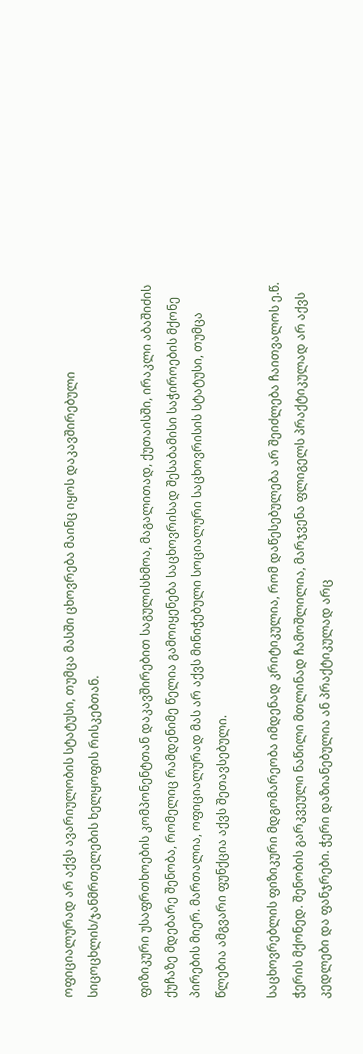ოფიციალურად არ აქვს ავარიულობის სტატუსი, თუმცა მასში ცხოვრება მაინც იყოს დაკავშირებული სიცოცხლის/ჯანმრთელების ხელყოფის რისკებთან.

ფიზიკური უსაფრთხოების კომპონენტთან დაკავშირებით საგულისხმოა, მაგალითად, ქუთაისში, ირაკლი აბაშიძის ქუჩაზე მდებარე შენობა, რომელიც რამდენიმე წელია გამოიყენება საცხოვრისად შესაბამისი საჭიროების მქონე პირების მიერ. მართალია, ოფიციალურად მას არ აქვს მინიჭებული სოციალური საცხოვრისის სტატუსი, თუმცა წლებია ამგვარი ფუნქცია აქვს შეთავსებული.

საცხოვრებლის ფიზიკური მდგომარეობა იმდენად კრიტიკულია, რომ დაწესებულება არ შეიძლება ჩაითვალოს ე.წ. ჭერის მქონედ. შენობის გარკვეული ნაწილი მთლინად ჩამოშლილია, მარჯვენა ფლიგელს პრაქტიკულად არ აქვს კედლები და ფანჯრები. ჭერი დაზიანებულია ან პრაქტიკულად არც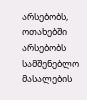არსებობს, ოთახებში არსებობს სამშენებლო მასალების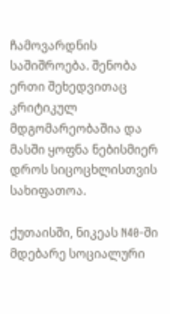ჩამოვარდნის საშიშროება. შენობა ერთი შეხედვითაც კრიტიკულ მდგომარეობაშია და მასში ყოფნა ნებისმიერ დროს სიცოცხლისთვის სახიფათოა.

ქუთაისში, ნიკეას N40-ში მდებარე სოციალური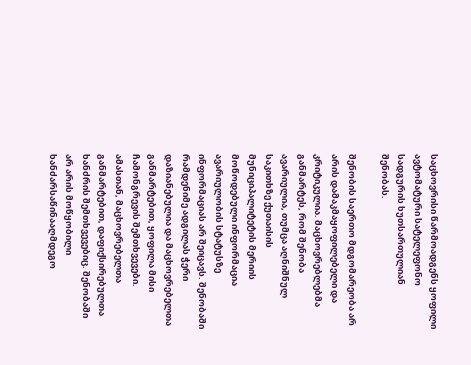საცხოვრისი წარმოადგენს ყოფილი ავტომატური სატელეფონო სადგურის ხუთსართულიან შენობას.

შენობის საერთო მდგომარეობა არ არის დამაკმაყოფილებელი და კრიტიკულია. მაცხოვრებლებმა განმარტეს, რომ შენობა ავარიულია, თუმცა აღნიშნულ საკითხზე ქუთაისის მუნიციპალიტეტის მერიის მოწოდებული ინფორმაცია ავარიულობის სტატუსზე ინფორმაციას არ შეიცავს. შენობაში რამდენიმე ადგილას ჭერი დაზიანებულია და მაცხოვრებელთა განმარტებით, ყოფილა მისი ჩამონგრევის შემთხვევები. ამასთან, მაცხოვრებელთა განმარტებით, დაფიქსირებულთა ხანძრის შემთხვევებიც. შენობაში არ არის მოწყობილი ხანძარსაწინააღმდეგო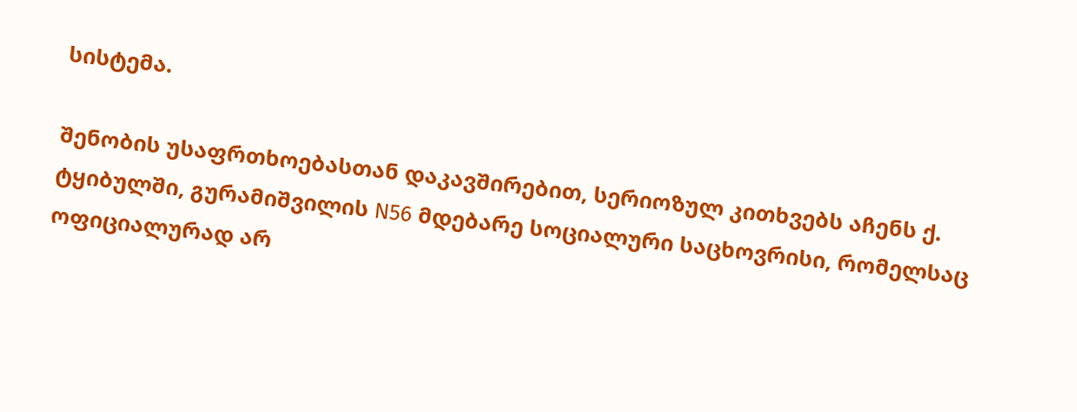სისტემა.

შენობის უსაფრთხოებასთან დაკავშირებით, სერიოზულ კითხვებს აჩენს ქ. ტყიბულში, გურამიშვილის N56 მდებარე სოციალური საცხოვრისი, რომელსაც ოფიციალურად არ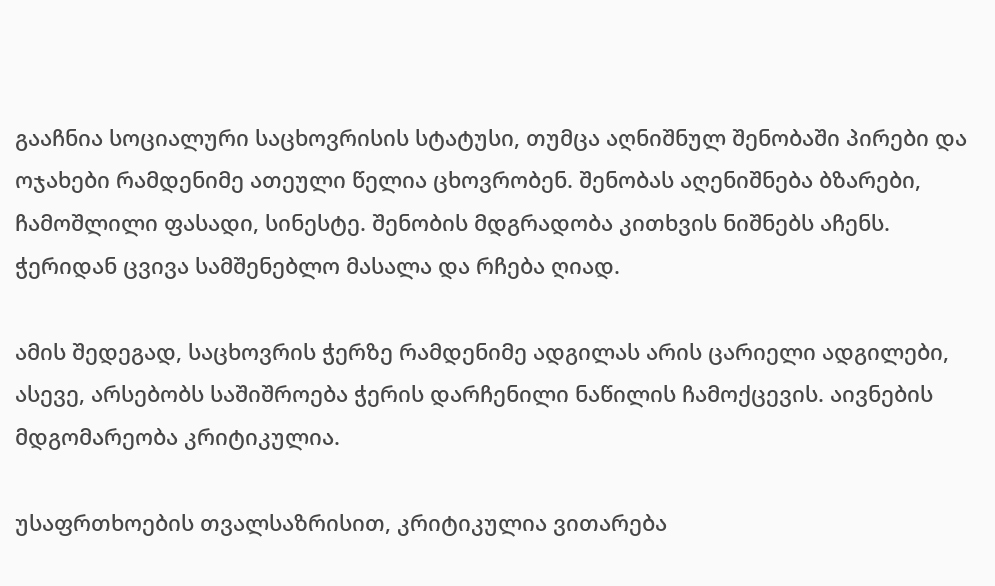გააჩნია სოციალური საცხოვრისის სტატუსი, თუმცა აღნიშნულ შენობაში პირები და ოჯახები რამდენიმე ათეული წელია ცხოვრობენ. შენობას აღენიშნება ბზარები, ჩამოშლილი ფასადი, სინესტე. შენობის მდგრადობა კითხვის ნიშნებს აჩენს. ჭერიდან ცვივა სამშენებლო მასალა და რჩება ღიად.

ამის შედეგად, საცხოვრის ჭერზე რამდენიმე ადგილას არის ცარიელი ადგილები, ასევე, არსებობს საშიშროება ჭერის დარჩენილი ნაწილის ჩამოქცევის. აივნების მდგომარეობა კრიტიკულია.

უსაფრთხოების თვალსაზრისით, კრიტიკულია ვითარება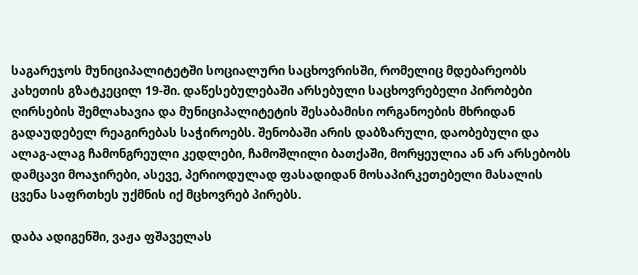საგარეჯოს მუნიციპალიტეტში სოციალური საცხოვრისში, რომელიც მდებარეობს კახეთის გზატკეცილ 19-ში. დაწესებულებაში არსებული საცხოვრებელი პირობები ღირსების შემლახავია და მუნიციპალიტეტის შესაბამისი ორგანოების მხრიდან გადაუდებელ რეაგირებას საჭიროებს. შენობაში არის დაბზარული, დაობებული და ალაგ-ალაგ ჩამონგრეული კედლები, ჩამოშლილი ბათქაში, მორყეულია ან არ არსებობს დამცავი მოაჯირები, ასევე, პერიოდულად ფასადიდან მოსაპირკეთებელი მასალის ცვენა საფრთხეს უქმნის იქ მცხოვრებ პირებს.

დაბა ადიგენში, ვაჟა ფშაველას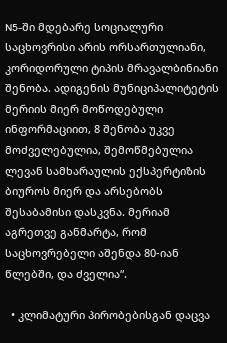N5-ში მდებარე სოციალური საცხოვრისი არის ორსართულიანი, კორიდორული ტიპის მრავალბინიანი შენობა. ადიგენის მუნიციპალიტეტის მერიის მიერ მოწოდებული ინფორმაციით, 8 შენობა უკვე მოძველებულია, შემოწმებულია ლევან სამხარაულის ექსპერტიზის ბიუროს მიერ და არსებობს შესაბამისი დასკვნა. მერიამ აგრეთვე განმარტა, რომ საცხოვრებელი აშენდა 80-იან წლებში, და ძველია“.

  • კლიმატური პირობებისგან დაცვა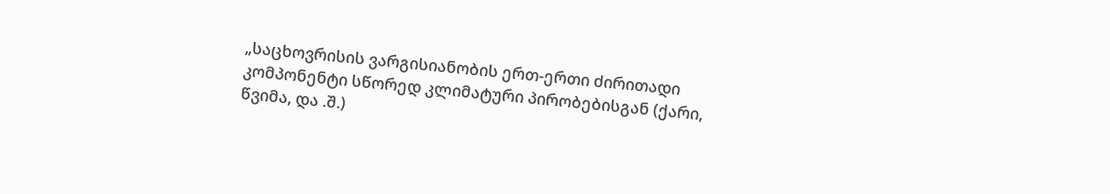„საცხოვრისის ვარგისიანობის ერთ-ერთი ძირითადი კომპონენტი სწორედ კლიმატური პირობებისგან (ქარი, წვიმა, და .შ.)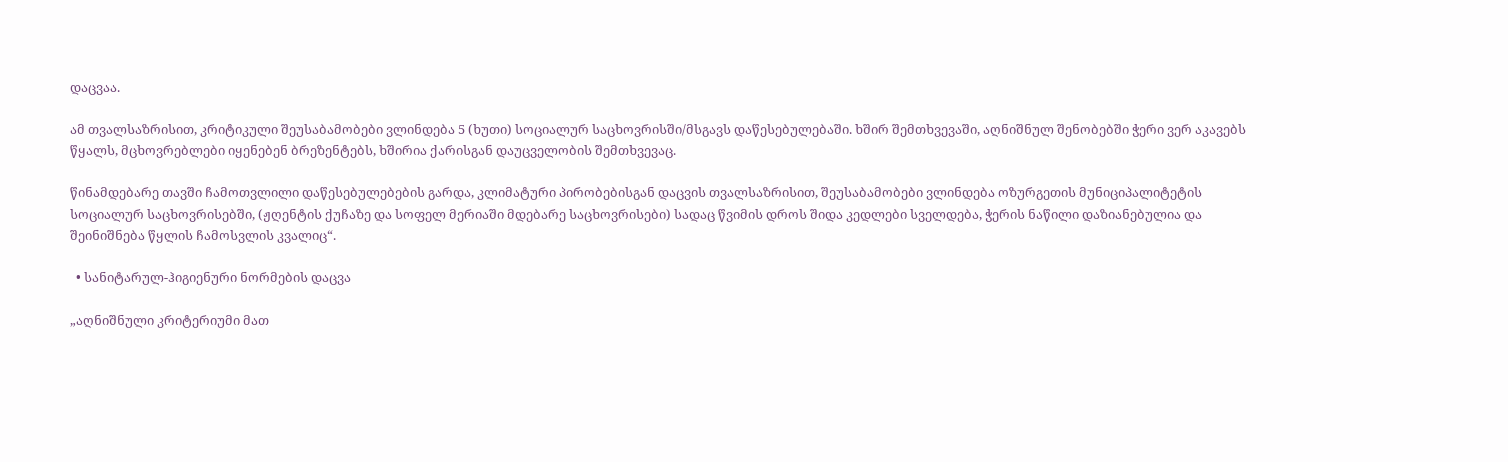დაცვაა.

ამ თვალსაზრისით, კრიტიკული შეუსაბამობები ვლინდება 5 (ხუთი) სოციალურ საცხოვრისში/მსგავს დაწესებულებაში. ხშირ შემთხვევაში, აღნიშნულ შენობებში ჭერი ვერ აკავებს წყალს, მცხოვრებლები იყენებენ ბრეზენტებს, ხშირია ქარისგან დაუცველობის შემთხვევაც.

წინამდებარე თავში ჩამოთვლილი დაწესებულებების გარდა, კლიმატური პირობებისგან დაცვის თვალსაზრისით, შეუსაბამობები ვლინდება ოზურგეთის მუნიციპალიტეტის სოციალურ საცხოვრისებში, (ჟღენტის ქუჩაზე და სოფელ მერიაში მდებარე საცხოვრისები) სადაც წვიმის დროს შიდა კედლები სველდება, ჭერის ნაწილი დაზიანებულია და შეინიშნება წყლის ჩამოსვლის კვალიც“.

  • სანიტარულ-ჰიგიენური ნორმების დაცვა

„აღნიშნული კრიტერიუმი მათ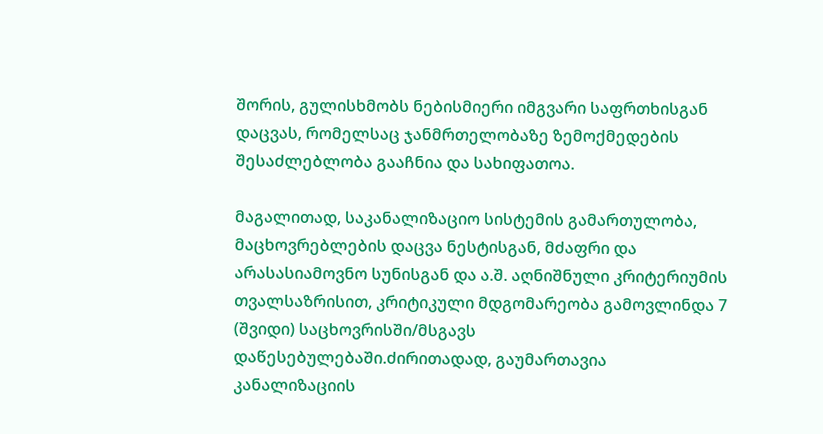შორის, გულისხმობს ნებისმიერი იმგვარი საფრთხისგან დაცვას, რომელსაც ჯანმრთელობაზე ზემოქმედების შესაძლებლობა გააჩნია და სახიფათოა.

მაგალითად, საკანალიზაციო სისტემის გამართულობა, მაცხოვრებლების დაცვა ნესტისგან, მძაფრი და არასასიამოვნო სუნისგან და ა.შ. აღნიშნული კრიტერიუმის თვალსაზრისით, კრიტიკული მდგომარეობა გამოვლინდა 7 (შვიდი) საცხოვრისში/მსგავს დაწესებულებაში.ძირითადად, გაუმართავია კანალიზაციის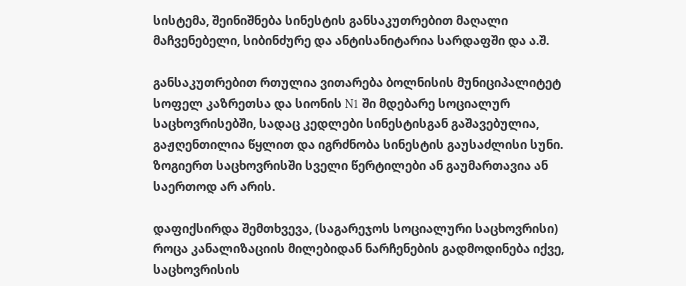სისტემა, შეინიშნება სინესტის განსაკუთრებით მაღალი მაჩვენებელი, სიბინძურე და ანტისანიტარია სარდაფში და ა.შ.

განსაკუთრებით რთულია ვითარება ბოლნისის მუნიციპალიტეტ სოფელ კაზრეთსა და სიონის N1 ში მდებარე სოციალურ საცხოვრისებში, სადაც კედლები სინესტისგან გაშავებულია, გაჟღენთილია წყლით და იგრძნობა სინესტის გაუსაძლისი სუნი. ზოგიერთ საცხოვრისში სველი წერტილები ან გაუმართავია ან საერთოდ არ არის.

დაფიქსირდა შემთხვევა, (საგარეჯოს სოციალური საცხოვრისი) როცა კანალიზაციის მილებიდან ნარჩენების გადმოდინება იქვე, საცხოვრისის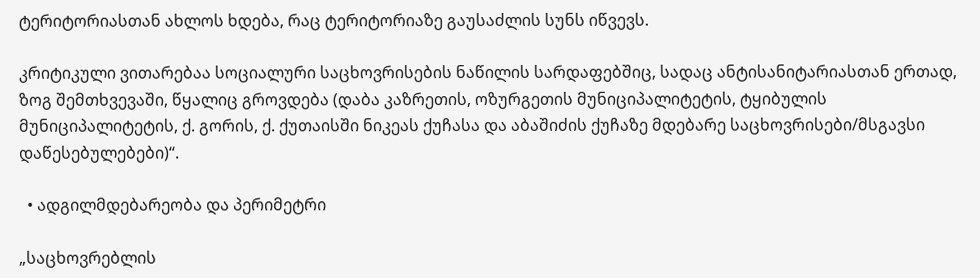ტერიტორიასთან ახლოს ხდება, რაც ტერიტორიაზე გაუსაძლის სუნს იწვევს.

კრიტიკული ვითარებაა სოციალური საცხოვრისების ნაწილის სარდაფებშიც, სადაც ანტისანიტარიასთან ერთად, ზოგ შემთხვევაში, წყალიც გროვდება (დაბა კაზრეთის, ოზურგეთის მუნიციპალიტეტის, ტყიბულის მუნიციპალიტეტის, ქ. გორის, ქ. ქუთაისში ნიკეას ქუჩასა და აბაშიძის ქუჩაზე მდებარე საცხოვრისები/მსგავსი დაწესებულებები)“.

  • ადგილმდებარეობა და პერიმეტრი

„საცხოვრებლის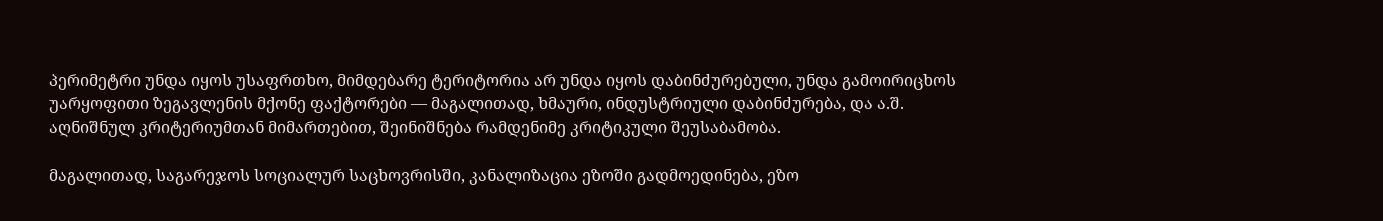პერიმეტრი უნდა იყოს უსაფრთხო, მიმდებარე ტერიტორია არ უნდა იყოს დაბინძურებული, უნდა გამოირიცხოს უარყოფითი ზეგავლენის მქონე ფაქტორები — მაგალითად, ხმაური, ინდუსტრიული დაბინძურება, და ა.შ. აღნიშნულ კრიტერიუმთან მიმართებით, შეინიშნება რამდენიმე კრიტიკული შეუსაბამობა.

მაგალითად, საგარეჯოს სოციალურ საცხოვრისში, კანალიზაცია ეზოში გადმოედინება, ეზო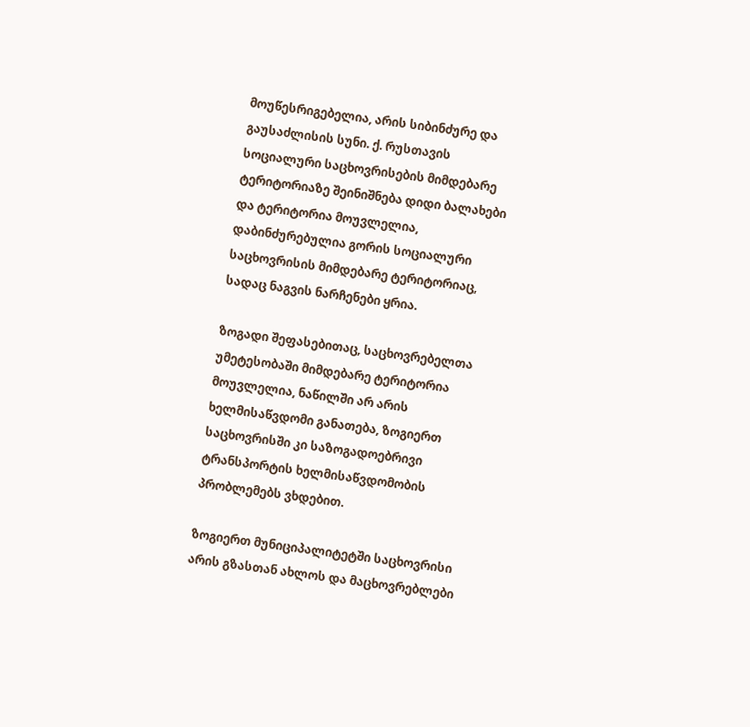მოუწესრიგებელია, არის სიბინძურე და გაუსაძლისის სუნი. ქ. რუსთავის სოციალური საცხოვრისების მიმდებარე ტერიტორიაზე შეინიშნება დიდი ბალახები და ტერიტორია მოუვლელია, დაბინძურებულია გორის სოციალური საცხოვრისის მიმდებარე ტერიტორიაც, სადაც ნაგვის ნარჩენები ყრია.

ზოგადი შეფასებითაც, საცხოვრებელთა უმეტესობაში მიმდებარე ტერიტორია მოუვლელია, ნაწილში არ არის ხელმისაწვდომი განათება, ზოგიერთ საცხოვრისში კი საზოგადოებრივი ტრანსპორტის ხელმისაწვდომობის პრობლემებს ვხდებით.

ზოგიერთ მუნიციპალიტეტში საცხოვრისი არის გზასთან ახლოს და მაცხოვრებლები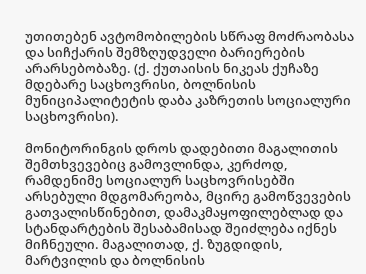უთითებენ ავტომობილების სწრაფ მოძრაობასა და სიჩქარის შემზღუდველი ბარიერების არარსებობაზე. (ქ. ქუთაისის ნიკეას ქუჩაზე მდებარე საცხოვრისი, ბოლნისის მუნიციპალიტეტის დაბა კაზრეთის სოციალური საცხოვრისი).

მონიტორინგის დროს დადებითი მაგალითის შემთხვევებიც გამოვლინდა, კერძოდ, რამდენიმე სოციალურ საცხოვრისებში არსებული მდგომარეობა, მცირე გამოწვევების გათვალისწინებით, დამაკმაყოფილებლად და სტანდარტების შესაბამისად შეიძლება იქნეს მიჩნეული. მაგალითად, ქ. ზუგდიდის, მარტვილის და ბოლნისის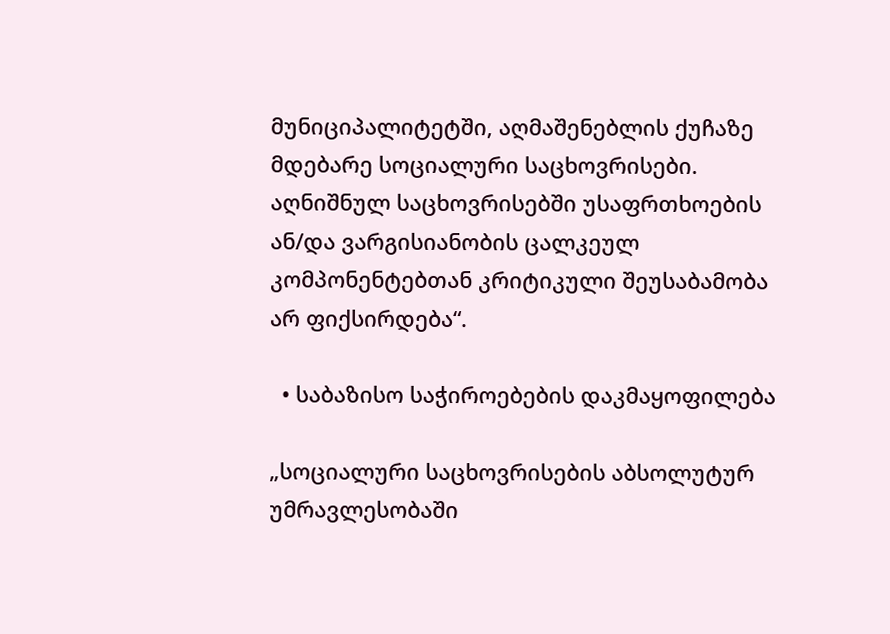მუნიციპალიტეტში, აღმაშენებლის ქუჩაზე მდებარე სოციალური საცხოვრისები. აღნიშნულ საცხოვრისებში უსაფრთხოების ან/და ვარგისიანობის ცალკეულ კომპონენტებთან კრიტიკული შეუსაბამობა არ ფიქსირდება“.

  • საბაზისო საჭიროებების დაკმაყოფილება

„სოციალური საცხოვრისების აბსოლუტურ უმრავლესობაში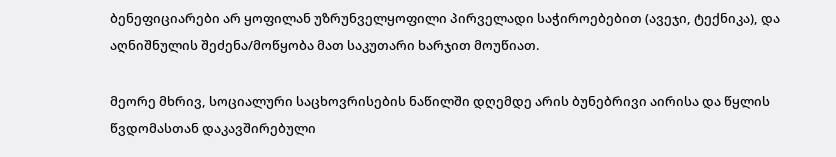ბენეფიციარები არ ყოფილან უზრუნველყოფილი პირველადი საჭიროებებით (ავეჯი, ტექნიკა), და აღნიშნულის შეძენა/მოწყობა მათ საკუთარი ხარჯით მოუწიათ.

მეორე მხრივ, სოციალური საცხოვრისების ნაწილში დღემდე არის ბუნებრივი აირისა და წყლის წვდომასთან დაკავშირებული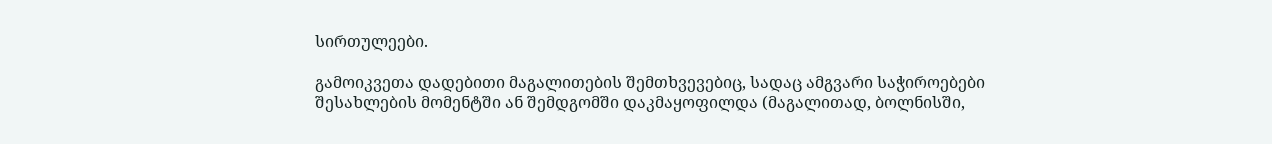სირთულეები.

გამოიკვეთა დადებითი მაგალითების შემთხვევებიც, სადაც ამგვარი საჭიროებები შესახლების მომენტში ან შემდგომში დაკმაყოფილდა (მაგალითად, ბოლნისში,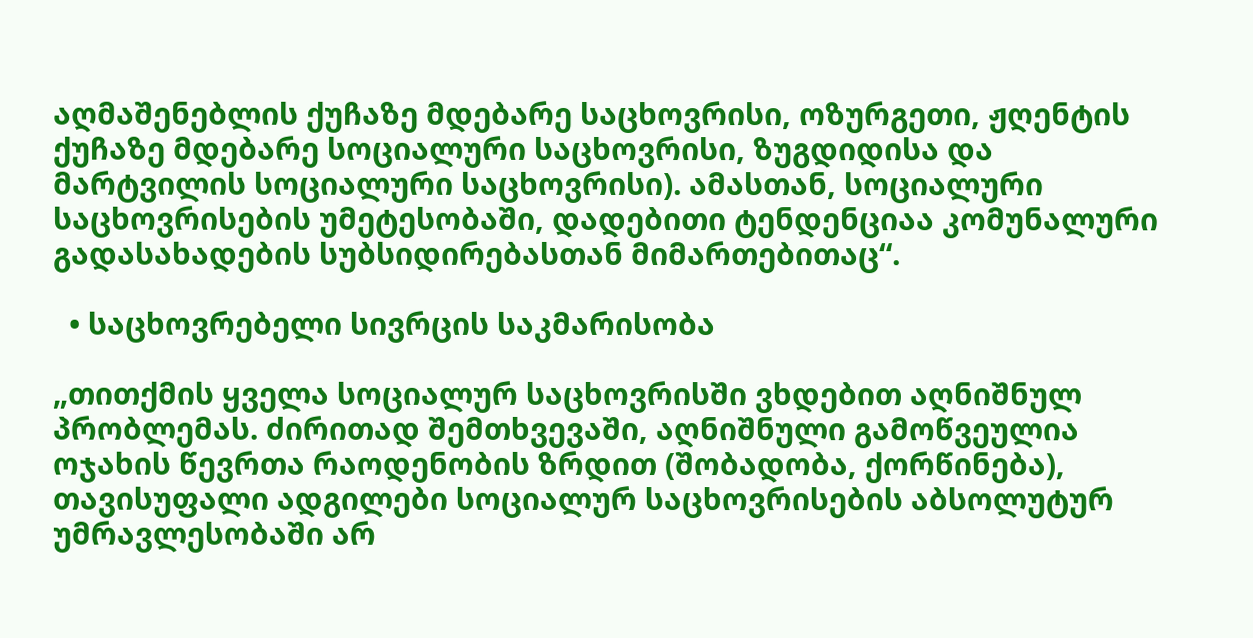აღმაშენებლის ქუჩაზე მდებარე საცხოვრისი, ოზურგეთი, ჟღენტის ქუჩაზე მდებარე სოციალური საცხოვრისი, ზუგდიდისა და მარტვილის სოციალური საცხოვრისი). ამასთან, სოციალური საცხოვრისების უმეტესობაში, დადებითი ტენდენციაა კომუნალური გადასახადების სუბსიდირებასთან მიმართებითაც“.

  • საცხოვრებელი სივრცის საკმარისობა

„თითქმის ყველა სოციალურ საცხოვრისში ვხდებით აღნიშნულ პრობლემას. ძირითად შემთხვევაში, აღნიშნული გამოწვეულია ოჯახის წევრთა რაოდენობის ზრდით (შობადობა, ქორწინება), თავისუფალი ადგილები სოციალურ საცხოვრისების აბსოლუტურ უმრავლესობაში არ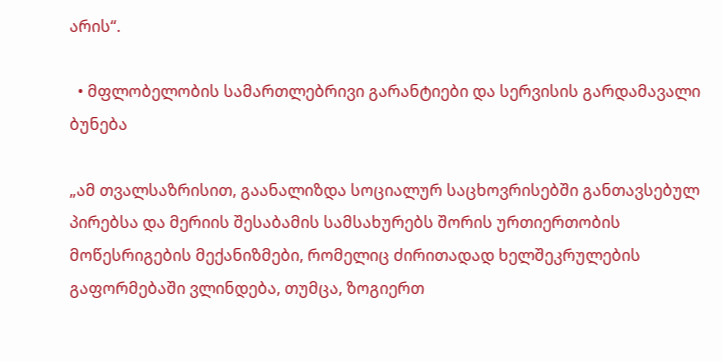არის“.

  • მფლობელობის სამართლებრივი გარანტიები და სერვისის გარდამავალი ბუნება

„ამ თვალსაზრისით, გაანალიზდა სოციალურ საცხოვრისებში განთავსებულ პირებსა და მერიის შესაბამის სამსახურებს შორის ურთიერთობის მოწესრიგების მექანიზმები, რომელიც ძირითადად ხელშეკრულების გაფორმებაში ვლინდება, თუმცა, ზოგიერთ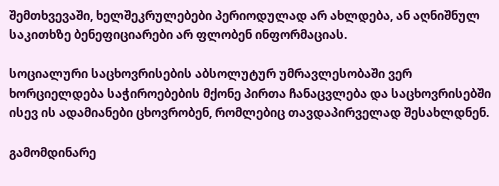შემთხვევაში, ხელშეკრულებები პერიოდულად არ ახლდება, ან აღნიშნულ საკითხზე ბენეფიციარები არ ფლობენ ინფორმაციას.

სოციალური საცხოვრისების აბსოლუტურ უმრავლესობაში ვერ ხორციელდება საჭიროებების მქონე პირთა ჩანაცვლება და საცხოვრისებში ისევ ის ადამიანები ცხოვრობენ, რომლებიც თავდაპირველად შესახლდნენ.

გამომდინარე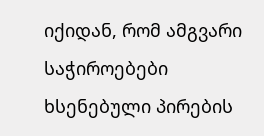იქიდან, რომ ამგვარი საჭიროებები ხსენებული პირების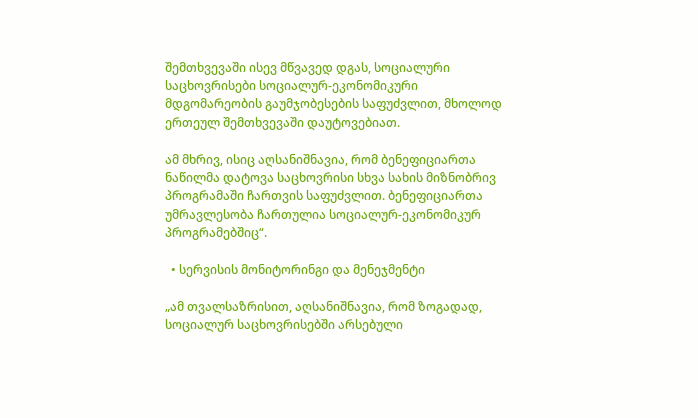შემთხვევაში ისევ მწვავედ დგას, სოციალური საცხოვრისები სოციალურ-ეკონომიკური მდგომარეობის გაუმჯობესების საფუძვლით, მხოლოდ ერთეულ შემთხვევაში დაუტოვებიათ.

ამ მხრივ, ისიც აღსანიშნავია, რომ ბენეფიციართა ნაწილმა დატოვა საცხოვრისი სხვა სახის მიზნობრივ პროგრამაში ჩართვის საფუძვლით. ბენეფიციართა უმრავლესობა ჩართულია სოციალურ-ეკონომიკურ პროგრამებშიც“.

  • სერვისის მონიტორინგი და მენეჯმენტი

„ამ თვალსაზრისით, აღსანიშნავია, რომ ზოგადად, სოციალურ საცხოვრისებში არსებული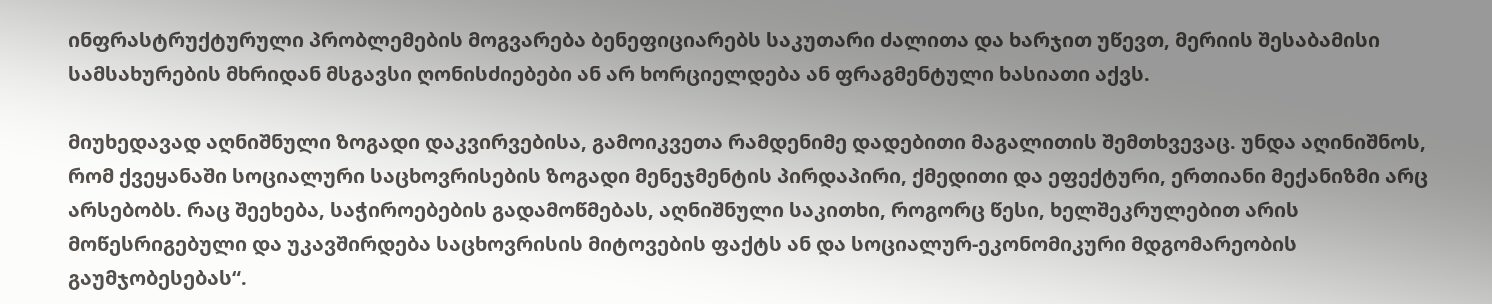ინფრასტრუქტურული პრობლემების მოგვარება ბენეფიციარებს საკუთარი ძალითა და ხარჯით უწევთ, მერიის შესაბამისი სამსახურების მხრიდან მსგავსი ღონისძიებები ან არ ხორციელდება ან ფრაგმენტული ხასიათი აქვს.

მიუხედავად აღნიშნული ზოგადი დაკვირვებისა, გამოიკვეთა რამდენიმე დადებითი მაგალითის შემთხვევაც. უნდა აღინიშნოს, რომ ქვეყანაში სოციალური საცხოვრისების ზოგადი მენეჯმენტის პირდაპირი, ქმედითი და ეფექტური, ერთიანი მექანიზმი არც არსებობს. რაც შეეხება, საჭიროებების გადამოწმებას, აღნიშნული საკითხი, როგორც წესი, ხელშეკრულებით არის მოწესრიგებული და უკავშირდება საცხოვრისის მიტოვების ფაქტს ან და სოციალურ-ეკონომიკური მდგომარეობის გაუმჯობესებას“.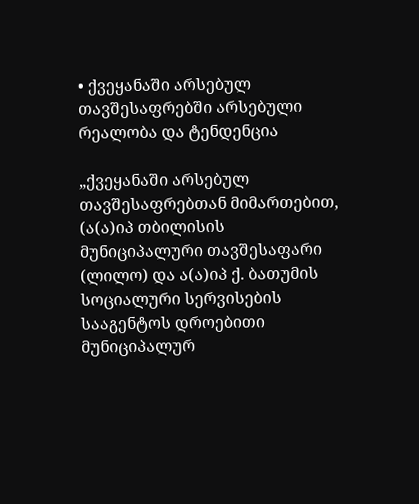• ქვეყანაში არსებულ თავშესაფრებში არსებული რეალობა და ტენდენცია

„ქვეყანაში არსებულ თავშესაფრებთან მიმართებით, (ა(ა)იპ თბილისის მუნიციპალური თავშესაფარი (ლილო) და ა(ა)იპ ქ. ბათუმის სოციალური სერვისების სააგენტოს დროებითი მუნიციპალურ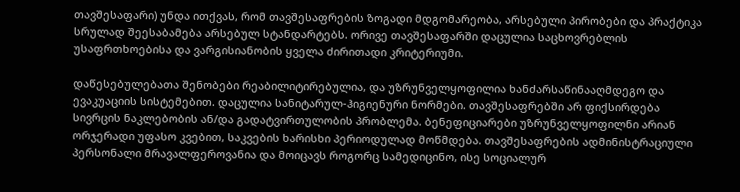თავშესაფარი) უნდა ითქვას, რომ თავშესაფრების ზოგადი მდგომარეობა, არსებული პირობები და პრაქტიკა სრულად შეესაბამება არსებულ სტანდარტებს. ორივე თავშესაფარში დაცულია საცხოვრებლის უსაფრთხოებისა და ვარგისიანობის ყველა ძირითადი კრიტერიუმი.

დაწესებულებათა შენობები რეაბილიტირებულია, და უზრუნველყოფილია ხანძარსაწინააღმდეგო და ევაკუაციის სისტემებით. დაცულია სანიტარულ-ჰიგიენური ნორმები. თავშესაფრებში არ ფიქსირდება სივრცის ნაკლებობის ან/და გადატვირთულობის პრობლემა. ბენეფიციარები უზრუნველყოფილნი არიან ორჯერადი უფასო კვებით, საკვების ხარისხი პერიოდულად მოწმდება. თავშესაფრების ადმინისტრაციული პერსონალი მრავალფეროვანია და მოიცავს როგორც სამედიცინო, ისე სოციალურ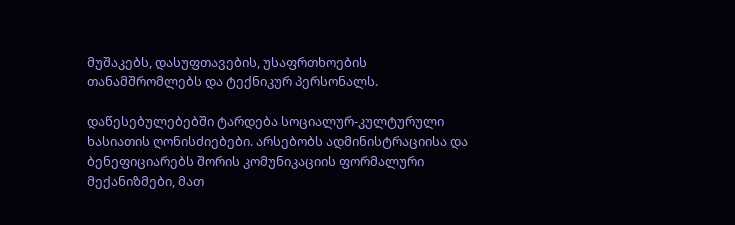მუშაკებს, დასუფთავების, უსაფრთხოების თანამშრომლებს და ტექნიკურ პერსონალს.

დაწესებულებებში ტარდება სოციალურ-კულტურული ხასიათის ღონისძიებები. არსებობს ადმინისტრაციისა და ბენეფიციარებს შორის კომუნიკაციის ფორმალური მექანიზმები, მათ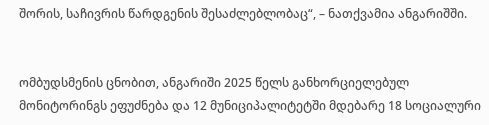შორის, საჩივრის წარდგენის შესაძლებლობაც“, – ნათქვამია ანგარიშში.


ომბუდსმენის ცნობით, ანგარიში 2025 წელს განხორციელებულ მონიტორინგს ეფუძნება და 12 მუნიციპალიტეტში მდებარე 18 სოციალური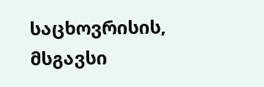საცხოვრისის, მსგავსი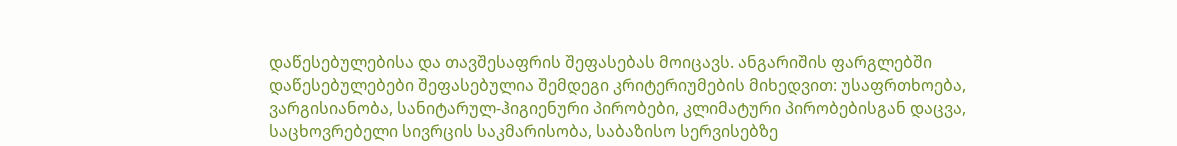დაწესებულებისა და თავშესაფრის შეფასებას მოიცავს. ანგარიშის ფარგლებში დაწესებულებები შეფასებულია შემდეგი კრიტერიუმების მიხედვით: უსაფრთხოება, ვარგისიანობა, სანიტარულ-ჰიგიენური პირობები, კლიმატური პირობებისგან დაცვა, საცხოვრებელი სივრცის საკმარისობა, საბაზისო სერვისებზე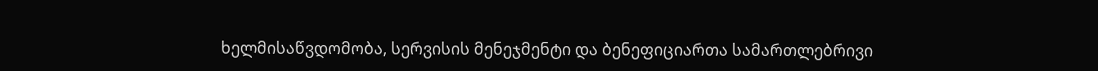ხელმისაწვდომობა, სერვისის მენეჯმენტი და ბენეფიციართა სამართლებრივი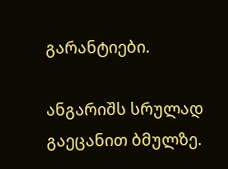გარანტიები.

ანგარიშს სრულად გაეცანით ბმულზე.